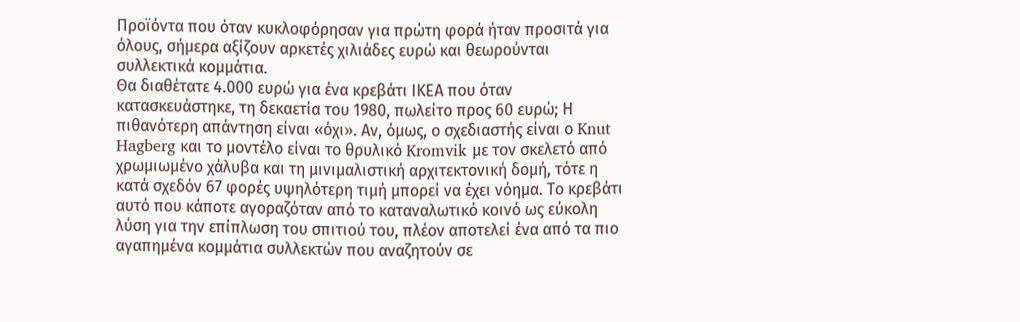Προϊόντα που όταν κυκλοφόρησαν για πρώτη φορά ήταν προσιτά για όλους, σήμερα αξίζουν αρκετές χιλιάδες ευρώ και θεωρούνται συλλεκτικά κομμάτια.
Θα διαθέτατε 4.000 ευρώ για ένα κρεβάτι ΙΚΕΑ που όταν κατασκευάστηκε, τη δεκαετία του 1980, πωλείτο προς 60 ευρώ; Η πιθανότερη απάντηση είναι «όχι». Αν, όμως, ο σχεδιαστής είναι ο Knut Hagberg και το μοντέλο είναι το θρυλικό Kromvik με τον σκελετό από χρωμιωμένο χάλυβα και τη μινιμαλιστική αρχιτεκτονική δομή, τότε η κατά σχεδόν 67 φορές υψηλότερη τιμή μπορεί να έχει νόημα. Το κρεβάτι αυτό που κάποτε αγοραζόταν από το καταναλωτικό κοινό ως εύκολη λύση για την επίπλωση του σπιτιού του, πλέον αποτελεί ένα από τα πιο αγαπημένα κομμάτια συλλεκτών που αναζητούν σε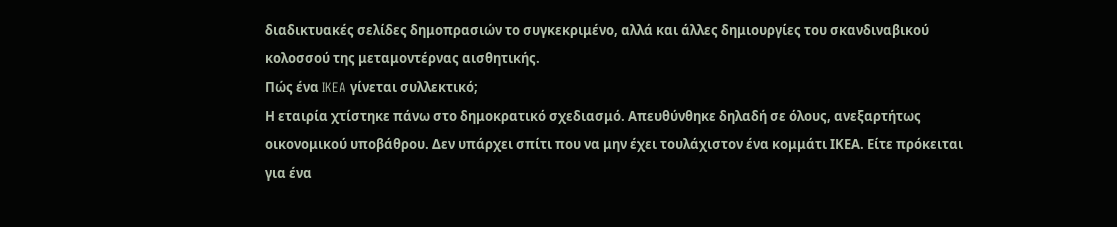διαδικτυακές σελίδες δημοπρασιών το συγκεκριμένο, αλλά και άλλες δημιουργίες του σκανδιναβικού κολοσσού της μεταμοντέρνας αισθητικής.
Πώς ένα IKEA γίνεται συλλεκτικό;
Η εταιρία χτίστηκε πάνω στο δημοκρατικό σχεδιασμό. Απευθύνθηκε δηλαδή σε όλους, ανεξαρτήτως οικονομικού υποβάθρου. Δεν υπάρχει σπίτι που να μην έχει τουλάχιστον ένα κομμάτι ΙΚΕΑ. Είτε πρόκειται για ένα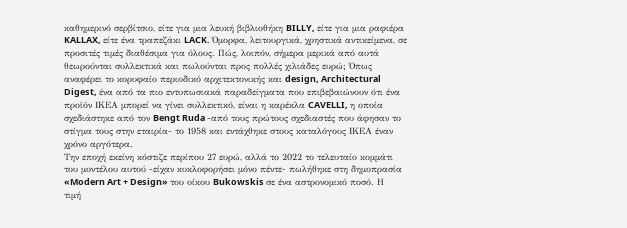καθημερινό σερβίτσιο, είτε για μια λευκή βιβλιοθήκη BILLY, είτε για μια ραφιέρα KALLAX, είτε ένα τραπεζάκι LACK. Όμορφα, λειτουργικά, χρηστικά αντικείμενα, σε προσιτές τιμές διαθέσιμα για όλους. Πώς, λοιπόν, σήμερα μερικά από αυτά θεωρούνται συλλεκτικά και πωλούνται προς πολλές χιλιάδες ευρώ; Όπως αναφέρει το κορυφαίο περιοδικό αρχιτεκτονικής και design, Architectural Digest, ένα από τα πιο εντυπωσιακά παραδείγματα που επιβεβαιώνουν ότι ένα προϊόν ΙΚΕΑ μπορεί να γίνει συλλεκτικό, είναι η καρέκλα CAVELLI, η οποία σχεδιάστηκε από τον Bengt Ruda -από τους πρώτους σχεδιαστές που άφησαν το στίγμα τους στην εταιρία- το 1958 και εντάχθηκε στους καταλόγους ΙΚΕΑ έναν χρόνο αργότερα.
Την εποχή εκείνη κόστιζε περίπου 27 ευρώ, αλλά το 2022 το τελευταίο κομμάτι του μοντέλου αυτού -είχαν κυκλοφορήσει μόνο πέντε- πωλήθηκε στη δημοπρασία «Modern Art + Design» του οίκου Bukowskis σε ένα αστρονομικό ποσό. Η τιμή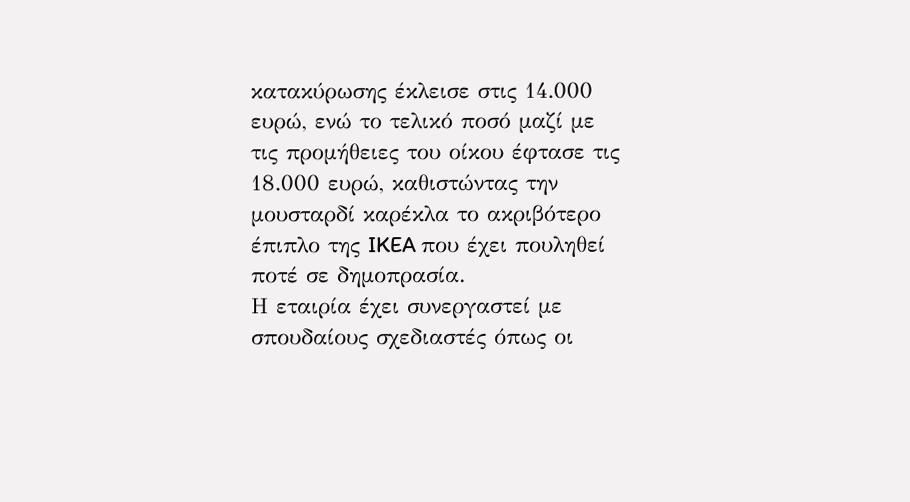κατακύρωσης έκλεισε στις 14.000 ευρώ, ενώ το τελικό ποσό μαζί με τις προμήθειες του οίκου έφτασε τις 18.000 ευρώ, καθιστώντας την μουσταρδί καρέκλα το ακριβότερο έπιπλο της IKEA που έχει πουληθεί ποτέ σε δημοπρασία.
Η εταιρία έχει συνεργαστεί με σπουδαίους σχεδιαστές όπως οι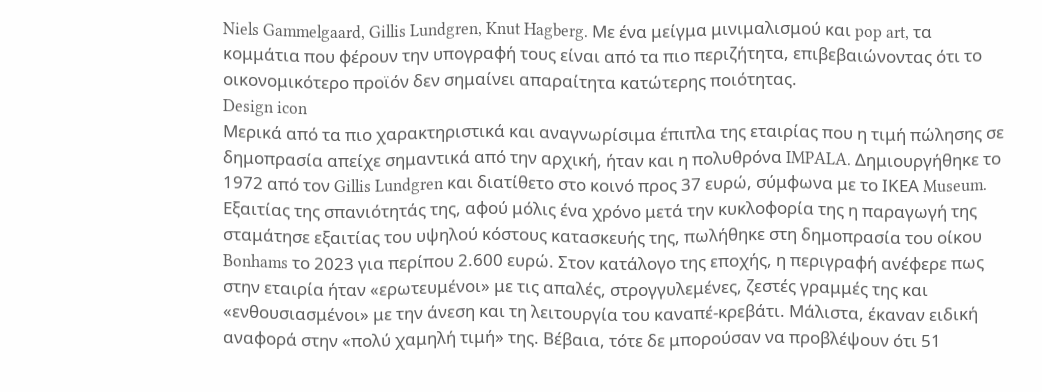Niels Gammelgaard, Gillis Lundgren, Knut Hagberg. Με ένα μείγμα μινιμαλισμού και pop art, τα κομμάτια που φέρουν την υπογραφή τους είναι από τα πιο περιζήτητα, επιβεβαιώνοντας ότι το οικονομικότερο προϊόν δεν σημαίνει απαραίτητα κατώτερης ποιότητας.
Design icon
Μερικά από τα πιο χαρακτηριστικά και αναγνωρίσιμα έπιπλα της εταιρίας που η τιμή πώλησης σε δημοπρασία απείχε σημαντικά από την αρχική, ήταν και η πολυθρόνα IMPALA. Δημιουργήθηκε το 1972 από τον Gillis Lundgren και διατίθετο στο κοινό προς 37 ευρώ, σύμφωνα με το ΙΚΕΑ Museum. Εξαιτίας της σπανιότητάς της, αφού μόλις ένα χρόνο μετά την κυκλοφορία της η παραγωγή της σταμάτησε εξαιτίας του υψηλού κόστους κατασκευής της, πωλήθηκε στη δημοπρασία του οίκου Bonhams το 2023 για περίπου 2.600 ευρώ. Στον κατάλογο της εποχής, η περιγραφή ανέφερε πως στην εταιρία ήταν «ερωτευμένοι» με τις απαλές, στρογγυλεμένες, ζεστές γραμμές της και «ενθουσιασμένοι» με την άνεση και τη λειτουργία του καναπέ-κρεβάτι. Μάλιστα, έκαναν ειδική αναφορά στην «πολύ χαμηλή τιμή» της. Βέβαια, τότε δε μπορούσαν να προβλέψουν ότι 51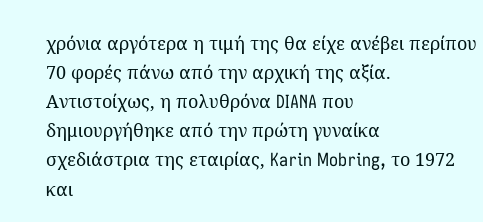χρόνια αργότερα η τιμή της θα είχε ανέβει περίπου 70 φορές πάνω από την αρχική της αξία.
Αντιστοίχως, η πολυθρόνα DIANA που δημιουργήθηκε από την πρώτη γυναίκα σχεδιάστρια της εταιρίας, Karin Mobring, το 1972 και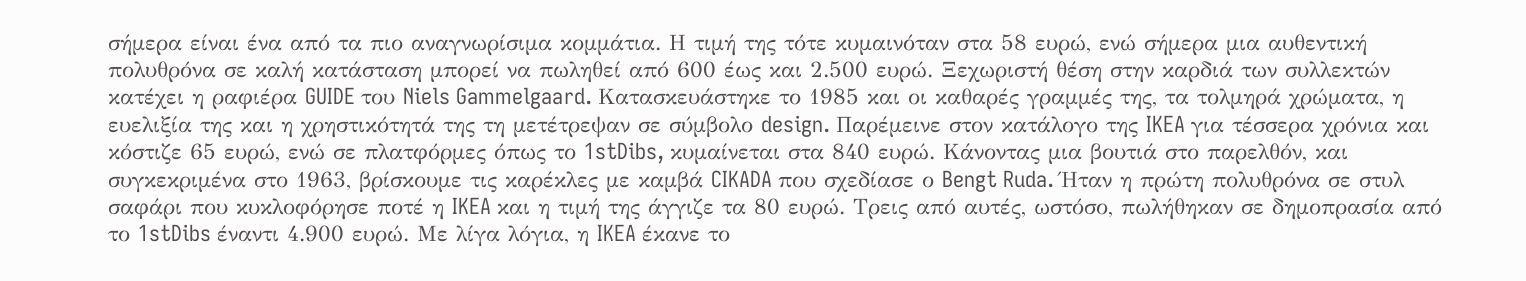σήμερα είναι ένα από τα πιο αναγνωρίσιμα κομμάτια. Η τιμή της τότε κυμαινόταν στα 58 ευρώ, ενώ σήμερα μια αυθεντική πολυθρόνα σε καλή κατάσταση μπορεί να πωληθεί από 600 έως και 2.500 ευρώ. Ξεχωριστή θέση στην καρδιά των συλλεκτών κατέχει η ραφιέρα GUIDE του Niels Gammelgaard. Κατασκευάστηκε το 1985 και οι καθαρές γραμμές της, τα τολμηρά χρώματα, η ευελιξία της και η χρηστικότητά της τη μετέτρεψαν σε σύμβολο design. Παρέμεινε στον κατάλογο της IKEA για τέσσερα χρόνια και κόστιζε 65 ευρώ, ενώ σε πλατφόρμες όπως το 1stDibs, κυμαίνεται στα 840 ευρώ. Κάνοντας μια βουτιά στο παρελθόν, και συγκεκριμένα στο 1963, βρίσκουμε τις καρέκλες με καμβά CIKADA που σχεδίασε ο Bengt Ruda. Ήταν η πρώτη πολυθρόνα σε στυλ σαφάρι που κυκλοφόρησε ποτέ η IKEA και η τιμή της άγγιζε τα 80 ευρώ. Τρεις από αυτές, ωστόσο, πωλήθηκαν σε δημοπρασία από το 1stDibs έναντι 4.900 ευρώ. Με λίγα λόγια, η IKEA έκανε το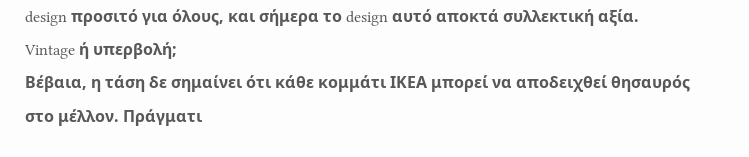design προσιτό για όλους, και σήμερα το design αυτό αποκτά συλλεκτική αξία.
Vintage ή υπερβολή;
Βέβαια, η τάση δε σημαίνει ότι κάθε κομμάτι ΙΚΕΑ μπορεί να αποδειχθεί θησαυρός στο μέλλον. Πράγματι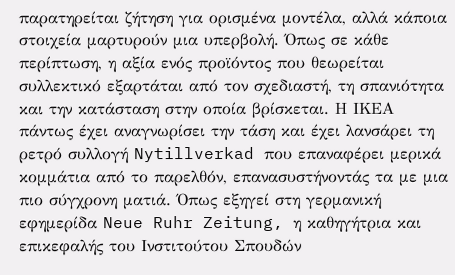παρατηρείται ζήτηση για ορισμένα μοντέλα, αλλά κάποια στοιχεία μαρτυρούν μια υπερβολή. Όπως σε κάθε περίπτωση, η αξία ενός προϊόντος που θεωρείται συλλεκτικό εξαρτάται από τον σχεδιαστή, τη σπανιότητα και την κατάσταση στην οποία βρίσκεται. Η ΙΚΕΑ πάντως έχει αναγνωρίσει την τάση και έχει λανσάρει τη ρετρό συλλογή Nytillverkad που επαναφέρει μερικά κομμάτια από το παρελθόν, επανασυστήνοντάς τα με μια πιο σύγχρονη ματιά. Όπως εξηγεί στη γερμανική εφημερίδα Neue Ruhr Zeitung, η καθηγήτρια και επικεφαλής του Ινστιτούτου Σπουδών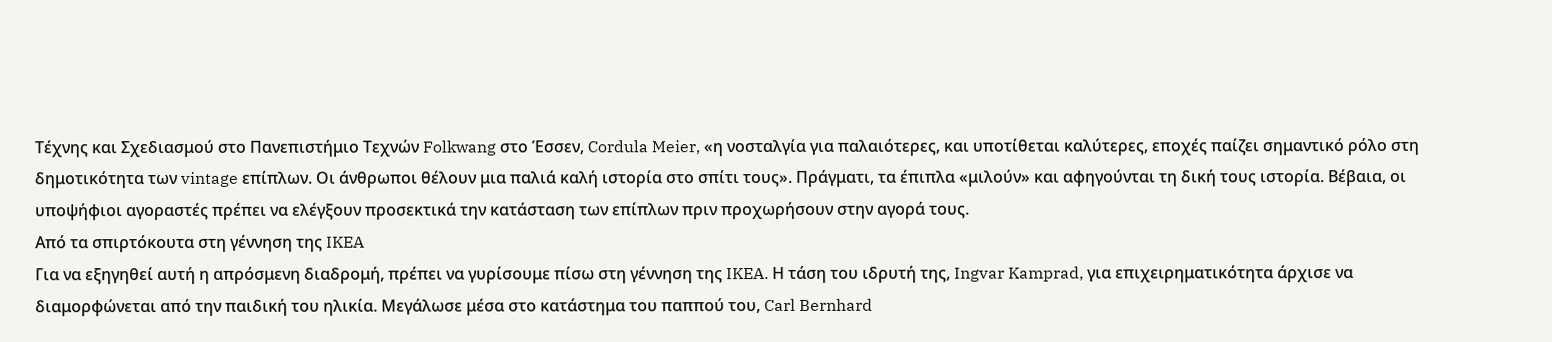Τέχνης και Σχεδιασμού στο Πανεπιστήμιο Τεχνών Folkwang στο Έσσεν, Cordula Meier, «η νοσταλγία για παλαιότερες, και υποτίθεται καλύτερες, εποχές παίζει σημαντικό ρόλο στη δημοτικότητα των vintage επίπλων. Οι άνθρωποι θέλουν μια παλιά καλή ιστορία στο σπίτι τους». Πράγματι, τα έπιπλα «μιλούν» και αφηγούνται τη δική τους ιστορία. Βέβαια, οι υποψήφιοι αγοραστές πρέπει να ελέγξουν προσεκτικά την κατάσταση των επίπλων πριν προχωρήσουν στην αγορά τους.
Από τα σπιρτόκουτα στη γέννηση της IKEA
Για να εξηγηθεί αυτή η απρόσμενη διαδρομή, πρέπει να γυρίσουμε πίσω στη γέννηση της IKEA. Η τάση του ιδρυτή της, Ingvar Kamprad, για επιχειρηματικότητα άρχισε να διαμορφώνεται από την παιδική του ηλικία. Μεγάλωσε μέσα στο κατάστημα του παππού του, Carl Bernhard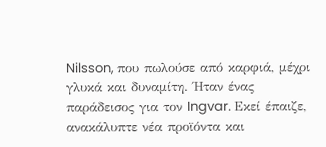Nilsson, που πωλούσε από καρφιά, μέχρι γλυκά και δυναμίτη. Ήταν ένας παράδεισος για τον Ingvar. Εκεί έπαιζε, ανακάλυπτε νέα προϊόντα και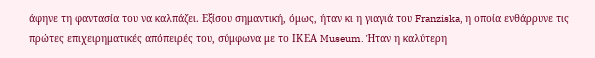άφηνε τη φαντασία του να καλπάζει. Εξίσου σημαντική, όμως, ήταν κι η γιαγιά του Franziska, η οποία ενθάρρυνε τις πρώτες επιχειρηματικές απόπειρές του, σύμφωνα με το ΙΚΕΑ Museum. Ήταν η καλύτερη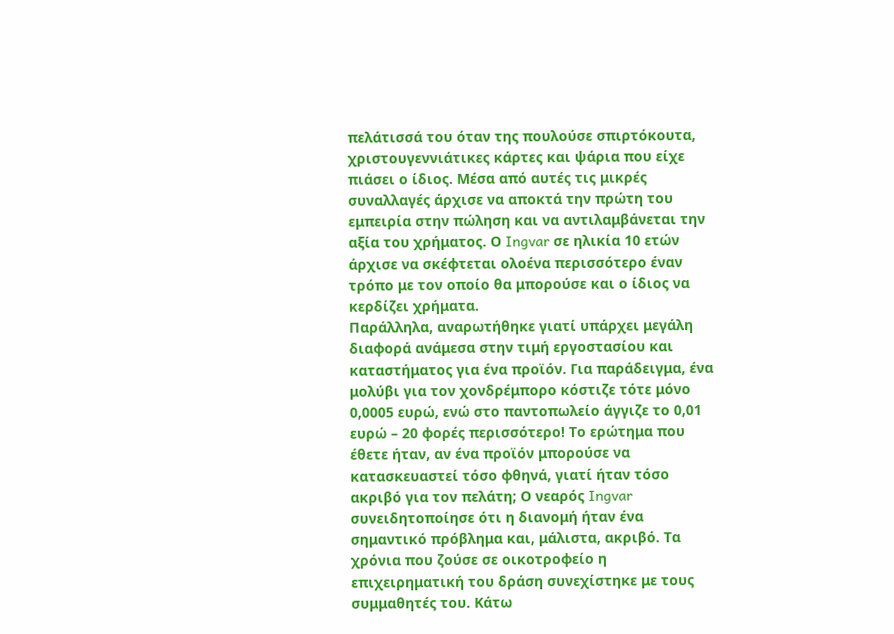πελάτισσά του όταν της πουλούσε σπιρτόκουτα, χριστουγεννιάτικες κάρτες και ψάρια που είχε πιάσει ο ίδιος. Μέσα από αυτές τις μικρές συναλλαγές άρχισε να αποκτά την πρώτη του εμπειρία στην πώληση και να αντιλαμβάνεται την αξία του χρήματος. Ο Ingvar σε ηλικία 10 ετών άρχισε να σκέφτεται ολοένα περισσότερο έναν τρόπο με τον οποίο θα μπορούσε και ο ίδιος να κερδίζει χρήματα.
Παράλληλα, αναρωτήθηκε γιατί υπάρχει μεγάλη διαφορά ανάμεσα στην τιμή εργοστασίου και καταστήματος για ένα προϊόν. Για παράδειγμα, ένα μολύβι για τον χονδρέμπορο κόστιζε τότε μόνο 0,0005 ευρώ, ενώ στο παντοπωλείο άγγιζε το 0,01 ευρώ – 20 φορές περισσότερο! Το ερώτημα που έθετε ήταν, αν ένα προϊόν μπορούσε να κατασκευαστεί τόσο φθηνά, γιατί ήταν τόσο ακριβό για τον πελάτη; Ο νεαρός Ingvar συνειδητοποίησε ότι η διανομή ήταν ένα σημαντικό πρόβλημα και, μάλιστα, ακριβό. Τα χρόνια που ζούσε σε οικοτροφείο η επιχειρηματική του δράση συνεχίστηκε με τους συμμαθητές του. Κάτω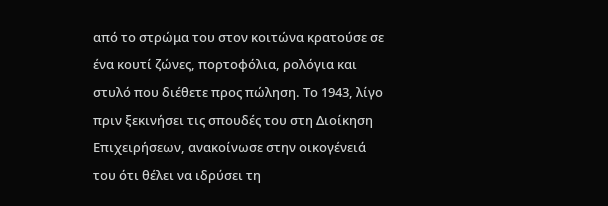από το στρώμα του στον κοιτώνα κρατούσε σε ένα κουτί ζώνες, πορτοφόλια, ρολόγια και στυλό που διέθετε προς πώληση. Το 1943, λίγο πριν ξεκινήσει τις σπουδές του στη Διοίκηση Επιχειρήσεων, ανακοίνωσε στην οικογένειά του ότι θέλει να ιδρύσει τη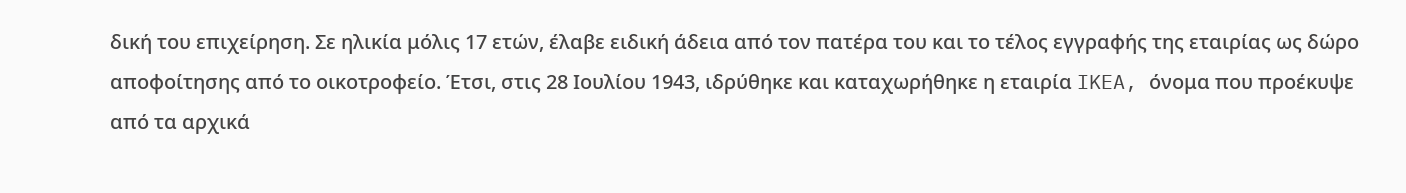δική του επιχείρηση. Σε ηλικία μόλις 17 ετών, έλαβε ειδική άδεια από τον πατέρα του και το τέλος εγγραφής της εταιρίας ως δώρο αποφοίτησης από το οικοτροφείο. Έτσι, στις 28 Ιουλίου 1943, ιδρύθηκε και καταχωρήθηκε η εταιρία IKEA, όνομα που προέκυψε από τα αρχικά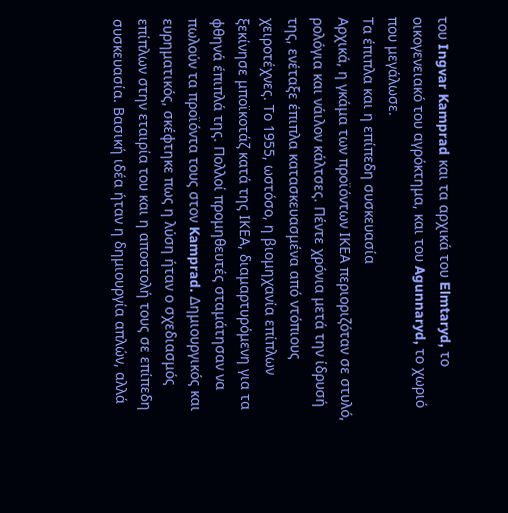του Ingvar Kamprad και τα αρχικά του Elmtaryd, το οικογενειακό του αγρόκτημα, και του Agunnaryd, το χωριό που μεγάλωσε.
Τα έπιπλα και η επίπεδη συσκευασία
Αρχικά, η γκάμα των προϊόντων ΙΚΕΑ περιοριζόταν σε στυλό, ρολόγια και νάιλον κάλτσες. Πέντε χρόνια μετά την ίδρυσή της, ενέταξε έπιπλα κατασκευασμένα από ντόπιους χειροτέχνες. Το 1955, ωστόσο, η βιομηχανία επίπλων ξεκίνησε μποϊκοτάζ κατά της ΙΚΕΑ, διαμαρτυρόμενη για τα φθηνά έπιπλά της. Πολλοί προμηθευτές σταμάτησαν να πωλούν τα προϊόντα τους στον Kamprad. Δημιουργικός και ευρηματικός, σκέφτηκε πως η λύση ήταν ο σχεδιασμός επίπλων στην εταιρία του και η αποστολή τους σε επίπεδη συσκευασία. Βασική ιδέα ήταν η δημιουργία απλών, αλλά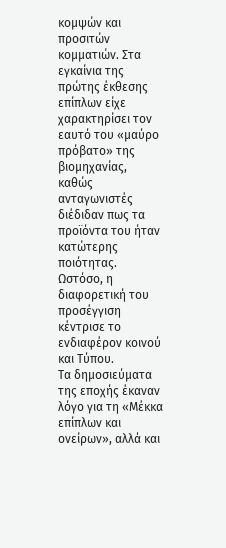κομψών και προσιτών κομματιών. Στα εγκαίνια της πρώτης έκθεσης επίπλων είχε χαρακτηρίσει τον εαυτό του «μαύρο πρόβατο» της βιομηχανίας, καθώς ανταγωνιστές διέδιδαν πως τα προϊόντα του ήταν κατώτερης ποιότητας. Ωστόσο, η διαφορετική του προσέγγιση κέντρισε το ενδιαφέρον κοινού και Τύπου.
Τα δημοσιεύματα της εποχής έκαναν λόγο για τη «Μέκκα επίπλων και ονείρων», αλλά και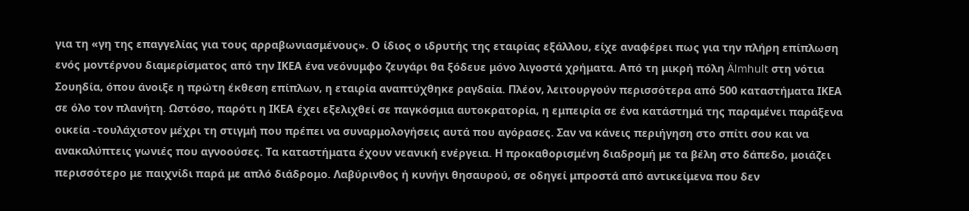για τη «γη της επαγγελίας για τους αρραβωνιασμένους». Ο ίδιος ο ιδρυτής της εταιρίας εξάλλου, είχε αναφέρει πως για την πλήρη επίπλωση ενός μοντέρνου διαμερίσματος από την ΙΚΕΑ ένα νεόνυμφο ζευγάρι θα ξόδευε μόνο λιγοστά χρήματα. Από τη μικρή πόλη Älmhult στη νότια Σουηδία, όπου άνοιξε η πρώτη έκθεση επίπλων, η εταιρία αναπτύχθηκε ραγδαία. Πλέον, λειτουργούν περισσότερα από 500 καταστήματα ΙΚΕΑ σε όλο τον πλανήτη. Ωστόσο, παρότι η ΙΚΕΑ έχει εξελιχθεί σε παγκόσμια αυτοκρατορία, η εμπειρία σε ένα κατάστημά της παραμένει παράξενα οικεία -τουλάχιστον μέχρι τη στιγμή που πρέπει να συναρμολογήσεις αυτά που αγόρασες. Σαν να κάνεις περιήγηση στο σπίτι σου και να ανακαλύπτεις γωνιές που αγνοούσες. Τα καταστήματα έχουν νεανική ενέργεια. Η προκαθορισμένη διαδρομή με τα βέλη στο δάπεδο, μοιάζει περισσότερο με παιχνίδι παρά με απλό διάδρομο. Λαβύρινθος ή κυνήγι θησαυρού, σε οδηγεί μπροστά από αντικείμενα που δεν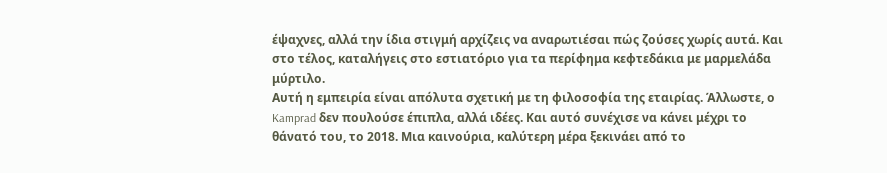έψαχνες, αλλά την ίδια στιγμή αρχίζεις να αναρωτιέσαι πώς ζούσες χωρίς αυτά. Και στο τέλος, καταλήγεις στο εστιατόριο για τα περίφημα κεφτεδάκια με μαρμελάδα μύρτιλο.
Αυτή η εμπειρία είναι απόλυτα σχετική με τη φιλοσοφία της εταιρίας. Άλλωστε, ο Kamprad δεν πουλούσε έπιπλα, αλλά ιδέες. Και αυτό συνέχισε να κάνει μέχρι το θάνατό του, το 2018. Μια καινούρια, καλύτερη μέρα ξεκινάει από το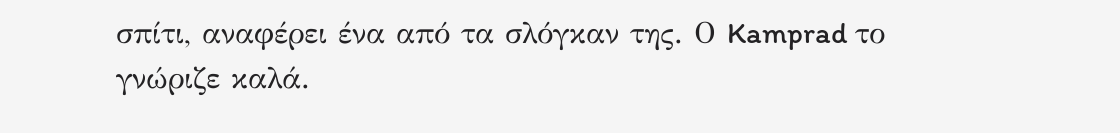σπίτι, αναφέρει ένα από τα σλόγκαν της. Ο Kamprad το γνώριζε καλά.